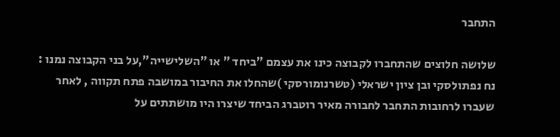התחבר

שלושה חלוצים שהתחברו לקבוצה כינו את עצמם "ביחד " או "השלישייה",על בני הקבוצה נמנו : נח נפתולסקי ובן ציון ישראלי (טשרנומורסקי )שהחלו את החיבור במושבה פתח תקווה , לאחר שעברו לרחובות התחבר לחבורה מאיר רוטברג הביחד שיצרו היו מושתתים על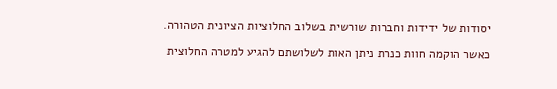יסודות של ידידות וחברות שורשית בשלוב החלוציות הציונית הטהורה.

כאשר הוקמה חוות כנרת ניתן האות לשלושתם להגיע למטרה החלוצית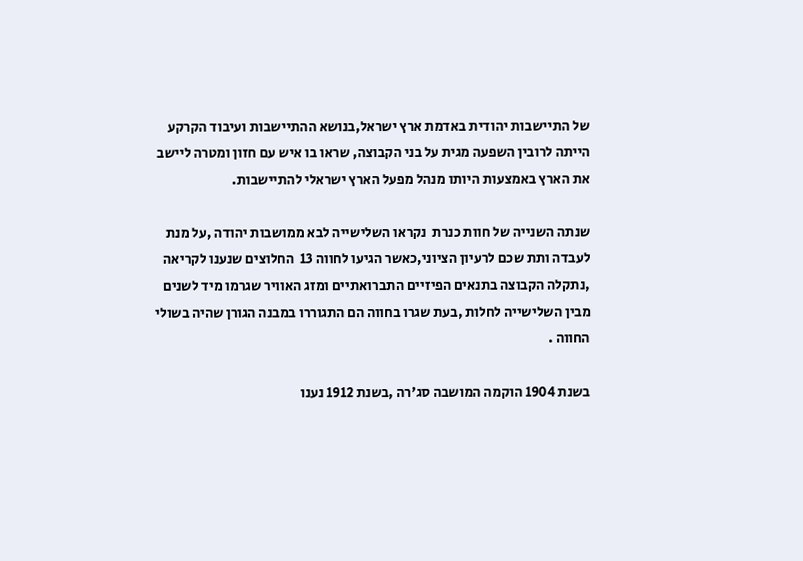של התיישבות יהודית באדמת ארץ ישראל,בנושא ההתיישבות ועיבוד הקרקע הייתה לרובין השפעה מגית על בני הקבוצה, שראו בו איש עם חזון ומטרה ליישב את הארץ באמצעות היותו מנהל מפעל הארץ ישראלי להתיישבות.

שנתה השנייה של חוות כנרת  נקראו השלישייה לבא ממושבות יהודה ,על מנת לעבדה ותת שכם לרעיון הציוני,כאשר הגיעו לחווה 13  החלוצים שנענו לקריאה ,נתקלה הקבוצה בתנאים הפיזיים התברואתיים ומזג האוויר שגרמו מיד לשנים מבין השלישייה לחלות ,בעת שגרו בחווה הם התגוררו במבנה הגורן שהיה בשולי החווה .

בשנת 1904 הוקמה המושבה סג'רה ,בשנת 1912 נענו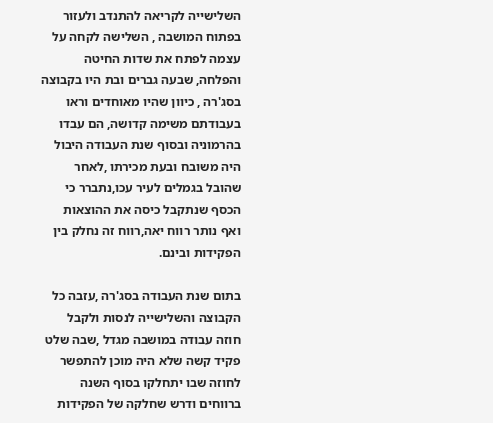השלישייה לקריאה להתנדב ולעזור בפתוח המושבה , השלישה לקחה על עצמה לפתח את שדות החיטה והפלחה, שבעה גברים ובת היו בקבוצה בסג'רה , כיוון שהיו מאוחדים וראו בעבודתם משימה קדושה, הם עבדו בהרמוניה ובסוף שנת העבודה היבול היה משובח ובעת מכירתו ,לאחר שהובל בגמלים לעיר עכו,נתברר כי הכסף שנתקבל כיסה את ההוצאות ואף נותר רווח יאה,רווח זה נחלק בין הפקידות ובינם.

בתום שנת העבודה בסג'רה ,עזבה כל הקבוצה והשלישייה לנסות ולקבל חוזה עבודה במושבה מגדל ,שבה שלט פקיד קשה שלא היה מוכן להתפשר לחוזה שבו יתחלקו בסוף השנה ברווחים ודרש שחלקה של הפקידות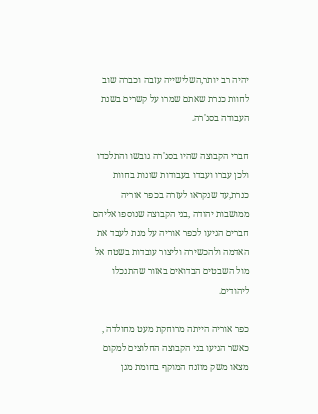יהיה רב יותר,השלישייה עזבה וכברה שוב לחוות כנרת שאתם שמרו על קשרים בשנת העבודה בסג'רה.

חברי הקבוצה שהיו בסג'רה גובשו והתלכדו ולכן עברו ועבדו בעבודות שונות בחוות כנרת,עד שנקראו לעזרה בכפר אוריה ממושבות יהודה ,בני הקבוצה שנוספו אליהם חברים הגיעו לכפר אוריה על מנת לעבד את האדמה ולהכשירה וליצור עובדות בשטח אל מול השבטים הבדואים באזור שהתנכלו ליהודים.

כפר אוריה הייתה מרוחקת מעט מחולדה , כאשר הגיעו בני הקבוצה החלוצים למקום מצאו משק מוזנח המוקף בחומת מגן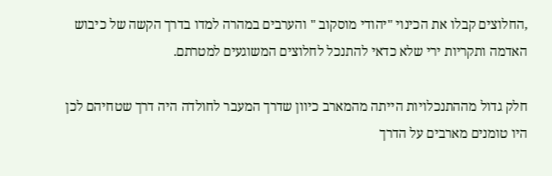,החלוצים קבלו את הכינוי "יהודי מוסקוב " והערבים במהרה למדו בדרך הקשה של כיבוש האדמה ותקריות ירי שלא כדאי להתנכל לחלוצים המשוגעים למטרתם.

חלק גדול מההתנכלויות הייתה מהמארב כיוון שדרך המעבר לחולדה היה דרך שטחיהם לכן היו טומנים מארבים על הדרך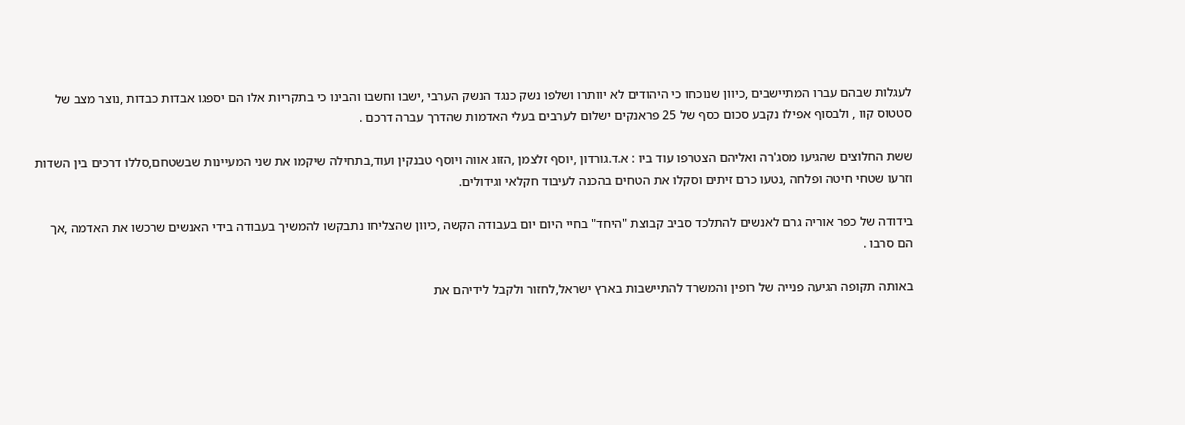לעגלות שבהם עברו המתיישבים ,כיוון שנוכחו כי היהודים לא יוותרו ושלפו נשק כנגד הנשק הערבי ,ישבו וחשבו והבינו כי בתקריות אלו הם יספגו אבדות כבדות ,נוצר מצב של סטטוס קוו , ולבסוף אפילו נקבע סכום כסף של 25 פראנקים ישלום לערבים בעלי האדמות שהדרך עברה דרכם .

ששת החלוצים שהגיעו מסג'רה ואליהם הצטרפו עוד ביו : א.ד.גורדון ,יוסף זלצמן ,הזוג אווה ויוסף טבנקין ועוד,בתחילה שיקמו את שני המעיינות שבשטחם,סללו דרכים בין השדות וזרעו שטחי חיטה ופלחה ,נטעו כרם זיתים וסקלו את הטחים בהכנה לעיבוד חקלאי וגידולים.

בידודה של כפר אוריה גרם לאנשים להתלכד סביב קבוצת "היחד" בחיי היום יום בעבודה הקשה ,כיוון שהצליחו נתבקשו להמשיך בעבודה בידי האנשים שרכשו את האדמה ,אך הם סרבו .

באותה תקופה הגיעה פנייה של רופין והמשרד להתיישבות בארץ ישראל,לחזור ולקבל לידיהם את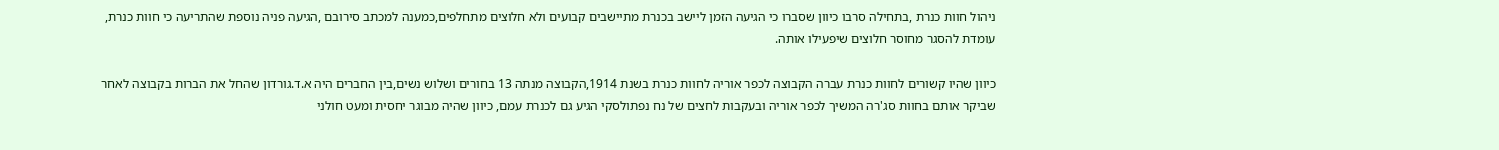ניהול חוות כנרת ,בתחילה סרבו כיוון שסברו כי הגיעה הזמן ליישב בכנרת מתיישבים קבועים ולא חלוצים מתחלפים,כמענה למכתב סירובם ,הגיעה פניה נוספת שהתריעה כי חוות כנרת, עומדת להסגר מחוסר חלוצים שיפעילו אותה.

כיוון שהיו קשורים לחוות כנרת עברה הקבוצה לכפר אוריה לחוות כנרת בשנת 1914,הקבוצה מנתה 13 בחורים ושלוש נשים,בין החברים היה א.ד.גורדון שהחל את הברות בקבוצה לאחר שביקר אותם בחוות סג'רה המשיך לכפר אוריה ובעקבות לחצים של נח נפתולסקי הגיע גם לכנרת עמם, כיוון שהיה מבוגר יחסית ומעט חולני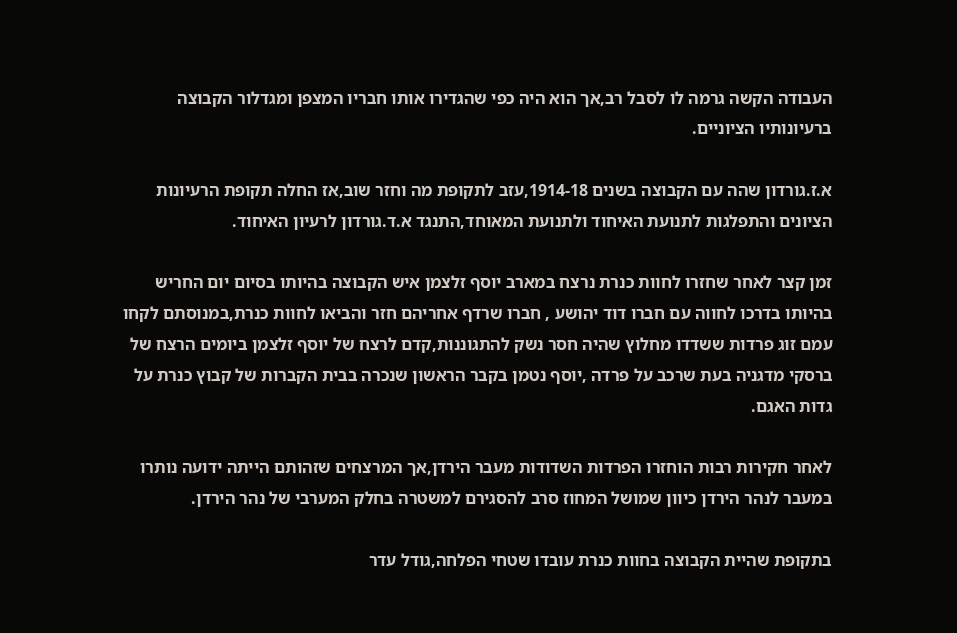העבודה הקשה גרמה לו לסבל רב,אך הוא היה כפי שהגדירו אותו חבריו המצפן ומגדלור הקבוצה ברעיונותיו הציוניים.

א.ז.גורדון שהה עם הקבוצה בשנים 1914-18,עזב לתקופת מה וחזר שוב,אז החלה תקופת הרעיונות הציונים והתפלגות לתנועת האיחוד ולתנועת המאוחד,התנגד א.ד.גורדון לרעיון האיחוד.

זמן קצר לאחר שחזרו לחוות כנרת נרצח במארב יוסף זלצמן איש הקבוצה בהיותו בסיום יום החריש בהיותו בדרכו לחווה עם חברו דוד יהושע , חברו שרדף אחריהם חזר והביאו לחוות כנרת,במנוסתם לקחו עמם זוג פרדות ששדדו מחלוץ שהיה חסר נשק להתגוננות,קדם לרצח של יוסף זלצמן ביומים הרצח של ברסקי מדגניה בעת שרכב על פרדה ,יוסף נטמן בקבר הראשון שנכרה בבית הקברות של קבוץ כנרת על גדות האגם.

לאחר חקירות רבות הוחזרו הפרדות השדודות מעבר הירדן,אך המרצחים שזהותם הייתה ידועה נותרו במעבר לנהר הירדן כיוון שמושל המחוז סרב להסגירם למשטרה בחלק המערבי של נהר הירדן.

בתקופת שהיית הקבוצה בחוות כנרת עובדו שטחי הפלחה,גודל עדר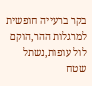בקר ברעייה חופשית למרגלות ההר,הוקם לול עופות,נשתל שטח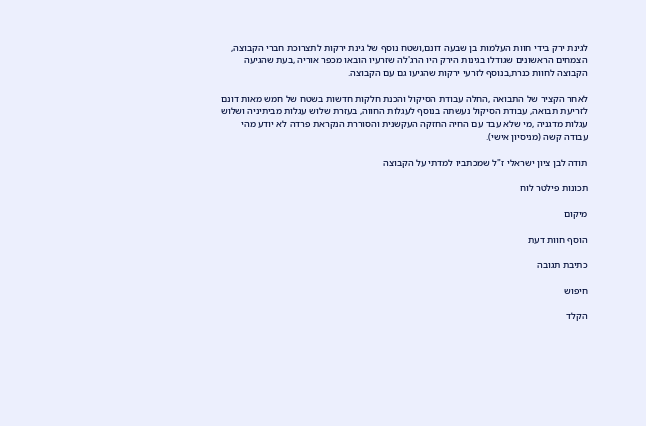לגינת ירק בידי חוות העלמות בן שבעה דונם,ושטח נוסף של גינת ירקות לתצרוכת חברי הקבוצה, הצמחים הראשונים שגודלו בגינות הירק היו הרג'לה שזרעיו הובאו מכפר אוריה ,בעת שהגיעה הקבוצה לחוות כנרת,בנוסף לזרעי ירקות שהגיעו גם עם הקבוצה.

לאחר הקציר של התבואה ,החלה עבודת הסיקול והכנת חלקות חדשות בשטח של חמש מאות דונם לזריעת תבואה, עבודת הסיקול נעשתה בנוסף לעגלות החווה, בעזרת שלוש עגלות מביתיניה ושלוש עגלות מדגניה ,מי שלא עבד עם החיה החזקה העקשנית והסוררת הנקראת פרדה לא יודע מהי עבודה קשה (מניסיון אישי).

תודה לבן ציון ישראלי ז"ל שמכתביו למדתי על הקבוצה

תכונות פילטר לוח

מיקום

הוסף חוות דעת

כתיבת תגובה

חיפוש

הקלד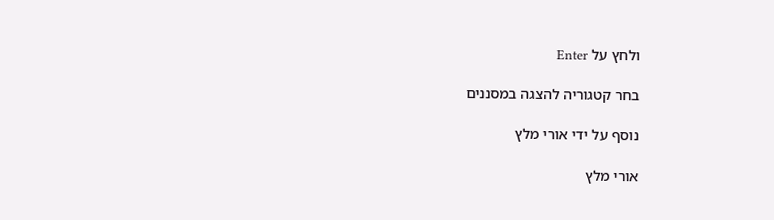ולחץ על Enter

בחר קטגוריה להצגה במסננים

נוסף על ידי אורי מלץ

אורי מלץ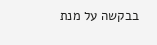בבקשה על מנת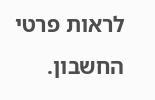לראות פרטי החשבון.